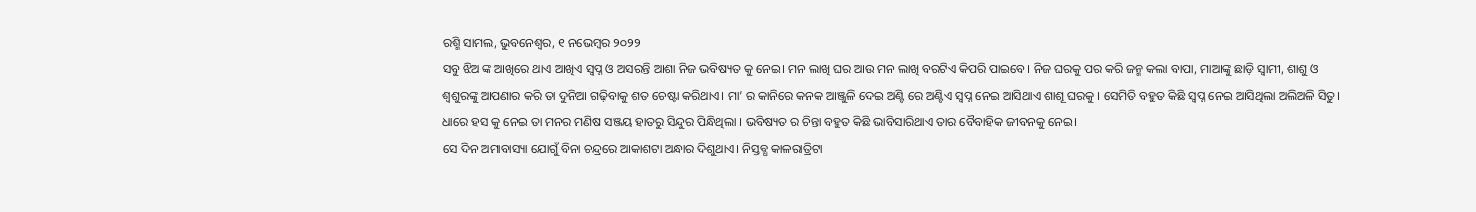ରଶ୍ମି ସାମଲ, ଭୁବନେଶ୍ୱର, ୧ ନଭେମ୍ବର ୨୦୨୨
ସବୁ ଝିଅ ଙ୍କ ଆଖିରେ ଥାଏ ଆଖିଏ ସ୍ବପ୍ନ ଓ ଅସରନ୍ତି ଆଶା ନିଜ ଭବିଷ୍ୟତ କୁ ନେଇ। ମନ ଲାଖି ଘର ଆଉ ମନ ଲାଖି ବରଟିଏ କିପରି ପାଇବେ। ନିଜ ଘରକୁ ପର କରି ଜନ୍ମ କଲା ବାପା, ମାଆଙ୍କୁ ଛାଡ଼ି ସ୍ୱାମୀ, ଶାଶୁ ଓ ଶ୍ୱଶୁରଙ୍କୁ ଆପଣାର କରି ତା ଦୁନିଆ ଗଢ଼ିବାକୁ ଶତ ଚେଷ୍ଟା କରିଥାଏ। ମା’ ର କାନିରେ କନକ ଆଞ୍ଜୁଳି ଦେଇ ଅଣ୍ଟି ରେ ଅଣ୍ଟିଏ ସ୍ୱପ୍ନ ନେଇ ଆସିଥାଏ ଶାଶୂ ଘରକୁ । ସେମିତି ବହୁତ କିଛି ସ୍ବପ୍ନ ନେଇ ଆସିଥିଲା ଅଲିଅଳି ସିତୁ। ଧାରେ ହସ କୁ ନେଇ ତା ମନର ମଣିଷ ସଞ୍ଜୟ ହାତରୁ ସିନ୍ଦୁର ପିନ୍ଧିଥିଲା । ଭବିଷ୍ୟତ ର ଚିନ୍ତା ବହୁତ କିଛି ଭାବିସାରିଥାଏ ତାର ବୈବାହିକ ଜୀବନକୁ ନେଇ।
ସେ ଦିନ ଅମାବାସ୍ୟା ଯୋଗୁଁ ବିନା ଚନ୍ଦ୍ରରେ ଆକାଶଟା ଅନ୍ଧାର ଦିଶୁଥାଏ। ନିସ୍ତବ୍ଧ କାଳରାତ୍ରିଟା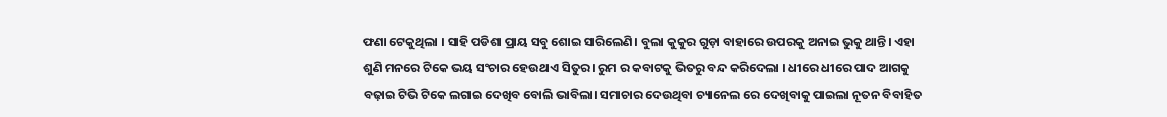ଫଣା ଟେକୁଥିଲା । ସାହି ପଡିଶା ପ୍ରାୟ ସବୁ ଶୋଇ ସାରିଲେଣି। ବୁଲା କୁକୁର ଗୁଡ଼ା ବାହାରେ ଉପରକୁ ଅନାଇ ଭୁକୁ ଥାନ୍ତି। ଏହା ଶୁଣି ମନରେ ଟିକେ ଭୟ ସଂଚାର ହେଉଥାଏ ସିତୁର। ରୁମ ର କବାଟକୁ ଭିତରୁ ବନ୍ଦ କରିଦେଲା । ଧୀରେ ଧୀରେ ପାଦ ଆଗକୁ ବଢ଼ାଇ ଟିଭି ଟିକେ ଲଗାଇ ଦେଖିବ ବୋଲି ଭାବିଲା। ସମାଚାର ଦେଉଥିବା ଚ୍ୟାନେଲ ରେ ଦେଖିବାକୁ ପାଇଲା ନୂତନ ବିବାହିତ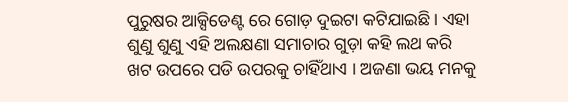ପୁରୁଷର ଆକ୍ସିଡେଣ୍ଟ ରେ ଗୋଡ଼ ଦୁଇଟା କଟିଯାଇଛି। ଏହା ଶୁଣୁ ଶୁଣୁ ଏହି ଅଲକ୍ଷଣା ସମାଚାର ଗୁଡ଼ା କହି ଲଥ କରି ଖଟ ଉପରେ ପଡି ଉପରକୁ ଚାହିଁଥାଏ । ଅଜଣା ଭୟ ମନକୁ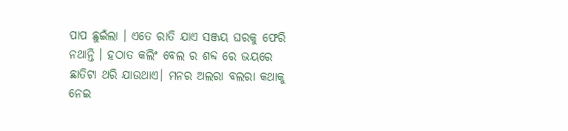ପାପ ଛୁଇଁଲା । ଏତେ ରାତି ଯାଏ ସଞ୍ଜୟ ଘରକୁ ଫେରି ନଥାନ୍ତି । ହଠାତ କଲିଂ ବେଲ ର ଶବ୍ଦ ରେ ଭୟରେ ଛାତିଟା ଥରି ଯାଉଥାଏ। ମନର ଅଲରା ବଲରା କଥାକୁ ନେଇ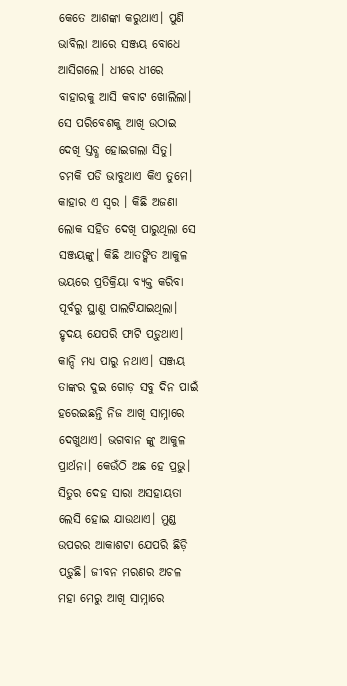କେତେ ଆଶଙ୍କା କରୁଥାଏ। ପୁଣି ଭାବିଲା ଆରେ ସଞ୍ଜୟ ବୋଧେ ଆସିଗଲେ। ଧୀରେ ଧୀରେ ବାହାରକୁ ଆସି କବାଟ ଖୋଲିଲା। ସେ ପରିବେଶକୁ ଆଖି ଉଠାଇ ଦେଖି ସ୍ତବ୍ଧ ହୋଇଗଲା ସିତୁ। ଚମକି ପଡି ଭାବୁଥାଏ କିଏ ତୁମେ। କାହାର ଏ ସ୍ୱର । କିଛି ଅଜଣା ଲୋକ ସହିତ ଦେଖି ପାରୁଥିଲା ସେ ସଞ୍ଜୟଙ୍କୁ। କିଛି ଆତଙ୍କିତ ଆକୁଳ ଭୟରେ ପ୍ରତିକ୍ରିୟା ବ୍ୟକ୍ତ କରିବା ପୂର୍ବରୁ ସ୍ଥାଣୁ ପାଲଟିଯାଇଥିଲା। ହୃଦୟ ଯେପରି ଫାଟି ପଡ଼ୁଥାଏ। କାନ୍ଦି ମଧ୍ୟ ପାରୁ ନଥାଏ। ସଞ୍ଜୟ ତାଙ୍କର ଦୁଇ ଗୋଡ଼ ସବୁ ଦିନ ପାଇଁ ହରେଇଛନ୍ତି ନିଜ ଆଖି ସାମ୍ନାରେ ଦେଖୁଥାଏ। ଭଗବାନ ଙ୍କୁ ଆକୁଳ ପ୍ରାର୍ଥନା। କେଉଁଠି ଅଛ ହେ ପ୍ରଭୁ। ସିତୁର ଦେହ ସାରା ଅସହାୟତା ଲେସି ହୋଇ ଯାଉଥାଏ। ମୁଣ୍ଡ ଉପରର ଆକାଶଟା ଯେପରି ଛିଡ଼ି ପଡ଼ୁଛି। ଜୀବନ ମରଣର ଅଚଳ ମହା ମେରୁ ଆଖି ସାମ୍ନାରେ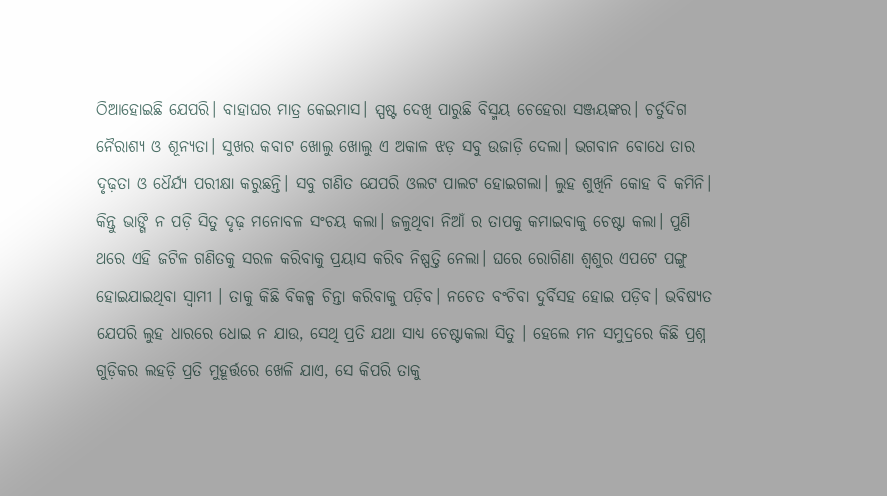ଠିଆହୋଇଛି ଯେପରି। ବାହାଘର ମାତ୍ର କେଇମାସ। ସ୍ପଷ୍ଟ ଦେଖି ପାରୁଛି ବିସ୍ମୟ ଚେହେରା ସଞ୍ଜୟଙ୍କର। ଚର୍ତୁଦିଗ ନୈରାଶ୍ୟ ଓ ଶୂନ୍ୟତା। ସୁଖର କବାଟ ଖୋଲୁ ଖୋଲୁ ଏ ଅକାଳ ଝଡ଼ ସବୁ ଉଜାଡ଼ି ଦେଲା। ଭଗବାନ ବୋଧେ ତାର ଦୃଢ଼ତା ଓ ଧୈର୍ଯ୍ୟ ପରୀକ୍ଷା କରୁଛନ୍ତି। ସବୁ ଗଣିତ ଯେପରି ଓଲଟ ପାଲଟ ହୋଇଗଲା। ଲୁହ ଶୁଖିନି କୋହ ବି କମିନି। କିନ୍ତୁ ଭାଙ୍ଗି ନ ପଡ଼ି ସିତୁ ଦୃଢ଼ ମନୋବଳ ସଂଚୟ କଲା। ଜଳୁଥିବା ନିଆଁ ର ତାପକୁ କମାଇବାକୁ ଚେଷ୍ଟା କଲା। ପୁଣି ଥରେ ଏହି ଜଟିଳ ଗଣିତକୁ ସରଳ କରିବାକୁ ପ୍ରୟାସ କରିବ ନିଷ୍ପତ୍ତି ନେଲା। ଘରେ ରୋଗିଣା ଶ୍ୱଶୁର ଏପଟେ ପଙ୍ଗୁ ହୋଇଯାଇଥିବା ସ୍ୱାମୀ । ତାକୁ କିଛି ବିକଳ୍ପ ଚିନ୍ତା କରିବାକୁ ପଡ଼ିବ। ନଚେତ ବଂଚିବା ଦୁର୍ବିସହ ହୋଇ ପଡ଼ିବ। ଭବିଷ୍ୟତ ଯେପରି ଲୁହ ଧାରରେ ଧୋଇ ନ ଯାଉ, ସେଥି ପ୍ରତି ଯଥା ସାଧ୍ୟ ଚେଷ୍ଟାକଲା ସିତୁ । ହେଲେ ମନ ସମୁଦ୍ରରେ କିଛି ପ୍ରଶ୍ନ ଗୁଡ଼ିକର ଲହଡ଼ି ପ୍ରତି ମୁହୂର୍ତ୍ତରେ ଖେଳି ଯାଏ, ସେ କିପରି ତାକୁ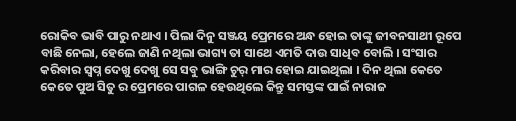ରୋକିବ ଭାବି ପାରୁ ନଥାଏ । ପିଲା ଦିନୁ ସଞ୍ଜୟ ପ୍ରେମରେ ଅନ୍ଧ ହୋଇ ତାଙ୍କୁ ଜୀବନସାଥୀ ରୂପେ ବାଛି ନେଲା, ହେଲେ ଜାଣି ନଥିଲା ଭାଗ୍ୟ ତା ସାଥେ ଏମତି ଦାଉ ସାଧିବ ବୋଲି । ସଂସାର କରିବାର ସ୍ବପ୍ନ ଦେଖୁ ଦେଖୁ ସେ ସବୁ ଭାଙ୍ଗି ଚୁର୍ ମାର ହୋଇ ଯାଇଥିଲା । ଦିନ ଥିଲା କେତେ କେତେ ପୁଅ ସିତୁ ର ପ୍ରେମରେ ପାଗଳ ହେଉଥିଲେ କିନ୍ତୁ ସମସ୍ତଙ୍କ ପାଇଁ ନାରାଜ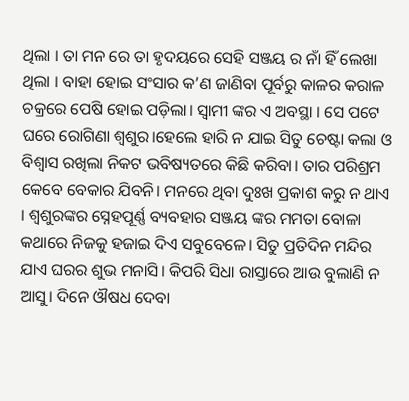ଥିଲା । ତା ମନ ରେ ତା ହୃଦୟରେ ସେହି ସଞ୍ଜୟ ର ନାଁ ହିଁ ଲେଖା ଥିଲା । ବାହା ହୋଇ ସଂସାର କ’ଣ ଜାଣିବା ପୂର୍ବରୁ କାଳର କରାଳ ଚକ୍ରରେ ପେଷି ହୋଇ ପଡ଼ିଲା। ସ୍ୱାମୀ ଙ୍କର ଏ ଅବସ୍ଥା । ସେ ପଟେ ଘରେ ରୋଗିଣା ଶ୍ୱଶୁର।ହେଲେ ହାରି ନ ଯାଇ ସିତୁ ଚେଷ୍ଟା କଲା ଓ ବିଶ୍ୱାସ ରଖିଲା ନିକଟ ଭବିଷ୍ୟତରେ କିଛି କରିବା। ତାର ପରିଶ୍ରମ କେବେ ବେକାର ଯିବନି। ମନରେ ଥିବା ଦୁଃଖ ପ୍ରକାଶ କରୁ ନ ଥାଏ । ଶ୍ୱଶୁରଙ୍କର ସ୍ନେହପୂର୍ଣ୍ଣ ବ୍ୟବହାର ସଞ୍ଜୟ ଙ୍କର ମମତା ବୋଳା କଥାରେ ନିଜକୁ ହଜାଇ ଦିଏ ସବୁବେଳେ। ସିତୁ ପ୍ରତିଦିନ ମନ୍ଦିର ଯାଏ ଘରର ଶୁଭ ମନାସି। କିପରି ସିଧା ରାସ୍ତାରେ ଆଉ ବୁଲାଣି ନ ଆସୁ। ଦିନେ ଔଷଧ ଦେବା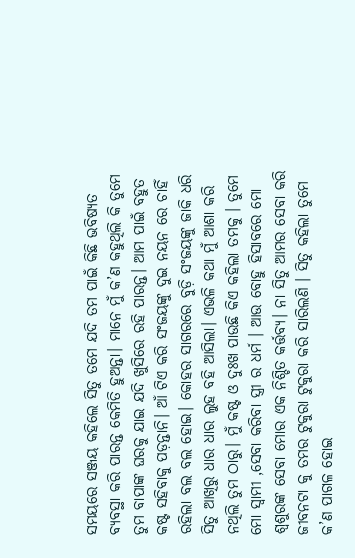ସମୟରେ ସଞ୍ଜୟ କହିଲେ ସିତୁ ତମେ ଯଦି ତମ ପାଇଁ କିଛି ଭବିଷ୍ୟତ ବ୍ୟବସ୍ଥା କରି ପାରନ୍ତ କେମିତି ହୁଅନ୍ତା। ମାନେ ମୁଁ କ’ଣ କହୁଥିଲି କି ତୁମେ ତୁମ ବାପାଙ୍କ ଘରକୁ ଯାଇ ଯଦି ଖୁସିରେ ରହି ପାରନ୍ତ। ଆମ ପାଇଁ ବହୁତ କଷ୍ଟ ସହିବାକୁ ପଡ଼ନ୍ତାନି। ଆଁ ଟିଏ କରି ସଂଜୟଙ୍କୁ ଦୁଇ ନୟନ ରେ ଚାହିଁ ରହିଲା ବଲ ବଲ ହୋଇ। କୋହର ସାଗରରେ ବୁଡ଼ି ସଂଜୟଙ୍କୁ ଜାକି ଧରି ସିତୁ ଆଖିରୁ ଧାର ଧାର ଲୁହ ବହି ଆସିଲା। ଏଭଳି କଥା ମୁଁ ଆଶା କରି ନଥିଲି ତୁମ ଠାରୁ। ମୁଁ କଷ୍ଟ ଓ ଦୁଃଖ ପାଉଛି କିଏ କହିଲା ତମକୁ । ତୁମେ ମୋ ସ୍ୱାମୀ ,ସେବା କରିବା ସ୍ତ୍ରୀ ର ଧର୍ମ । ଆଉ ବୋହୁ ହିସାବରେ ମୋ ଶ୍ୱଶୁରଙ୍କ ସେବା ମୋର ଏକ ନିଶ୍ଚିତ କର୍ତ୍ତବ୍ୟ। ନା ସିତୁ ଆମର ସେବା କରି ଜୀବନଟା କୁ ତମର ଟୁକୁରା ଟୁକୁରା କରି ସାରିଲଣି । ସିତୁ କହିଲା ତୁମେ କ’ଣ ପାଗଳ ହୋଇ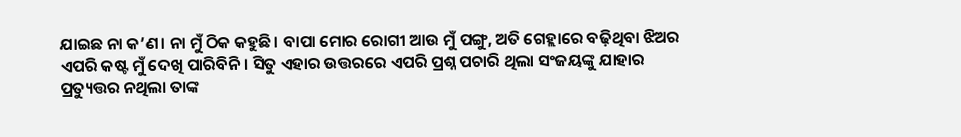ଯାଇଛ ନା କ’ଣ। ନା ମୁଁ ଠିକ କହୁଛି। ବାପା ମୋର ରୋଗୀ ଆଉ ମୁଁ ପଙ୍ଗୁ, ଅତି ଗେହ୍ଲାରେ ବଢ଼ିଥିବା ଝିଅର ଏପରି କଷ୍ଟ ମୁଁ ଦେଖି ପାରିବିନି। ସିତୁ ଏହାର ଉତ୍ତରରେ ଏପରି ପ୍ରଶ୍ନ ପଚାରି ଥିଲା ସଂଜୟଙ୍କୁ ଯାହାର ପ୍ରତ୍ୟୁତ୍ତର ନଥିଲା ତାଙ୍କ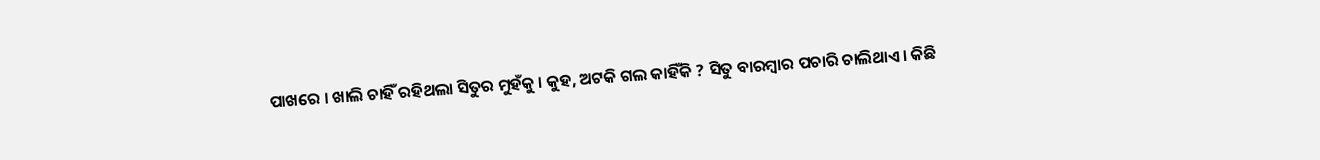ପାଖରେ । ଖାଲି ଚାହିଁ ରହିଥଲା ସିତୁର ମୁହଁକୁ । କୁହ, ଅଟକି ଗଲ କାହିଁକି ? ସିତୁ ବାରମ୍ବାର ପଚାରି ଚାଲିଥାଏ। କିଛି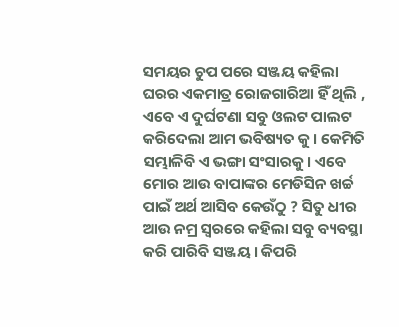ସମୟର ଚୁପ ପରେ ସଞ୍ଜୟ କହିଲା ଘରର ଏକମାତ୍ର ରୋଜଗାରିଆ ହିଁ ଥିଲି , ଏବେ ଏ ଦୁର୍ଘଟଣା ସବୁ ଓଲଟ ପାଲଟ କରିଦେଲା ଆମ ଭବିଷ୍ୟତ କୁ। କେମିତି ସମ୍ଭାଳିବି ଏ ଭଙ୍ଗା ସଂସାରକୁ। ଏବେ ମୋର ଆଉ ବାପାଙ୍କର ମେଡିସିନ ଖର୍ଚ୍ଚ ପାଇଁ ଅର୍ଥ ଆସିବ କେଉଁଠୁ ? ସିତୁ ଧୀର ଆଉ ନମ୍ର ସ୍ୱରରେ କହିଲା ସବୁ ବ୍ୟବସ୍ଥା କରି ପାରିବି ସଞ୍ଜୟ। କିପରି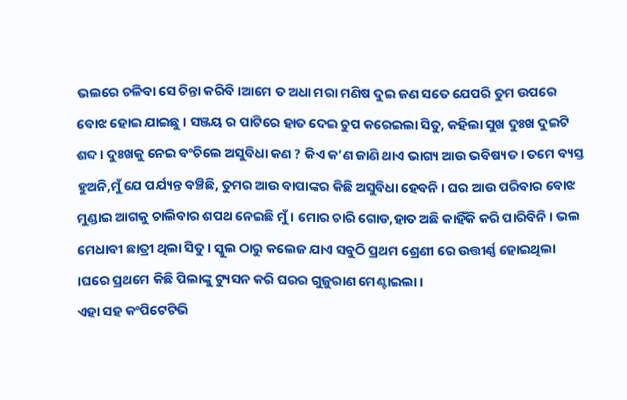ଭଲରେ ଚଳିବା ସେ ଚିନ୍ତା କରିବି।ଆମେ ତ ଅଧା ମରା ମଣିଷ ଦୁଇ ଜଣ ସତେ ଯେପରି ତୁମ ଉପରେ ବୋଝ ହୋଇ ଯାଇଛୁ। ସଞ୍ଜୟ ର ପାଟିରେ ହାତ ଦେଇ ଚୁପ କରେଇଲା ସିତୁ, କହିଲା ସୁଖ ଦୁଃଖ ଦୁଇଟି ଶବ୍ଦ । ଦୁଃଖକୁ ନେଇ ବଂଚିଲେ ଅସୁବିଧା କଣ ? କିଏ କ’ଣ ଜାଣି ଥାଏ ଭାଗ୍ୟ ଆଉ ଭବିଷ୍ୟତ । ତମେ ବ୍ୟସ୍ତ ହୁଅନି,ମୁଁ ଯେ ପର୍ଯ୍ୟନ୍ତ ବଞ୍ଚିଛି, ତୁମର ଆଉ ବାପାଙ୍କର କିଛି ଅସୁବିଧା ହେବନି । ଘର ଆଉ ପରିବାର ବୋଝ ମୁଣ୍ଡାଇ ଆଗକୁ ଚାଲିବାର ଶପଥ ନେଇଛି ମୁଁ। ମୋର ଚାରି ଗୋଡ,ହାତ ଅଛି କାହିଁକି କରି ପାରିବିନି। ଭଲ ମେଧାବୀ ଛାତ୍ରୀ ଥିଲା ସିତୁ। ସ୍କୁଲ ଠାରୁ କଲେଜ ଯାଏ ସବୁଠି ପ୍ରଥମ ଶ୍ରେଣୀ ରେ ଉତ୍ତୀର୍ଣ୍ଣ ହୋଇଥିଲା ।ଘରେ ପ୍ରଥମେ କିଛି ପିଲାଙ୍କୁ ଟ୍ୟୁସନ କରି ଘରର ଗୁଜୁରାଣ ମେଣ୍ଟାଇଲା ।
ଏହା ସହ କଂପିଟେଟିଭି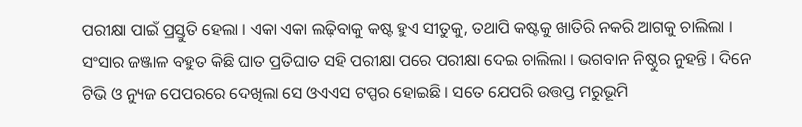ପରୀକ୍ଷା ପାଇଁ ପ୍ରସ୍ତୁତି ହେଲା । ଏକା ଏକା ଲଢ଼ିବାକୁ କଷ୍ଟ ହୁଏ ସୀତୁକୁ, ତଥାପି କଷ୍ଟକୁ ଖାତିରି ନକରି ଆଗକୁ ଚାଲିଲା । ସଂସାର ଜଞ୍ଜାଳ ବହୁତ କିଛି ଘାତ ପ୍ରତିଘାତ ସହି ପରୀକ୍ଷା ପରେ ପରୀକ୍ଷା ଦେଇ ଚାଲିଲା । ଭଗବାନ ନିଷ୍ଠୁର ନୁହନ୍ତି । ଦିନେ ଟିଭି ଓ ନ୍ୟୁଜ ପେପରରେ ଦେଖିଲା ସେ ଓଏଏସ ଟପ୍ପର ହୋଇଛି । ସତେ ଯେପରି ଉତ୍ତପ୍ତ ମରୁଭୂମି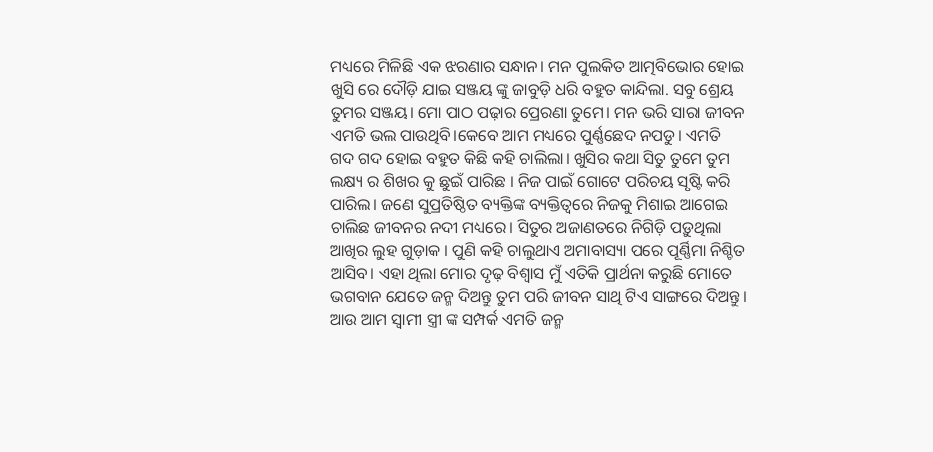ମଧ୍ୟରେ ମିଳିଛି ଏକ ଝରଣାର ସନ୍ଧାନ। ମନ ପୁଲକିତ ଆତ୍ମବିଭୋର ହୋଇ ଖୁସି ରେ ଦୌଡ଼ି ଯାଇ ସଞ୍ଜୟ ଙ୍କୁ ଜାବୁଡ଼ି ଧରି ବହୁତ କାନ୍ଦିଲା. ସବୁ ଶ୍ରେୟ ତୁମର ସଞ୍ଜୟ। ମୋ ପାଠ ପଢ଼ାର ପ୍ରେରଣା ତୁମେ। ମନ ଭରି ସାରା ଜୀବନ ଏମତି ଭଲ ପାଉଥିବି।କେବେ ଆମ ମଧ୍ୟରେ ପୁର୍ଣ୍ଣଛେଦ ନପଡୁ। ଏମତି ଗଦ ଗଦ ହୋଇ ବହୁତ କିଛି କହି ଚାଲିଲା। ଖୁସିର କଥା ସିତୁ ତୁମେ ତୁମ ଲକ୍ଷ୍ୟ ର ଶିଖର କୁ ଛୁଇଁ ପାରିଛ । ନିଜ ପାଇଁ ଗୋଟେ ପରିଚୟ ସୃଷ୍ଟି କରି ପାରିଲ। ଜଣେ ସୁପ୍ରତିଷ୍ଠିତ ବ୍ୟକ୍ତିଙ୍କ ବ୍ୟକ୍ତିତ୍ୱରେ ନିଜକୁ ମିଶାଇ ଆଗେଇ ଚାଲିଛ ଜୀବନର ନଦୀ ମଧ୍ୟରେ। ସିତୁର ଅଜାଣତରେ ନିଗିଡ଼ି ପଡ଼ୁଥିଲା ଆଖିର ଲୁହ ଗୁଡ଼ାକ । ପୁଣି କହି ଚାଲୁଥାଏ ଅମାବାସ୍ୟା ପରେ ପୂର୍ଣ୍ଣିମା ନିଶ୍ଚିତ ଆସିବ। ଏହା ଥିଲା ମୋର ଦୃଢ଼ ବିଶ୍ବାସ ମୁଁ ଏତିକି ପ୍ରାର୍ଥନା କରୁଛି ମୋତେ ଭଗବାନ ଯେତେ ଜନ୍ମ ଦିଅନ୍ତୁ ତୁମ ପରି ଜୀବନ ସାଥି ଟିଏ ସାଙ୍ଗରେ ଦିଅନ୍ତୁ। ଆଉ ଆମ ସ୍ୱାମୀ ସ୍ତ୍ରୀ ଙ୍କ ସମ୍ପର୍କ ଏମତି ଜନ୍ମ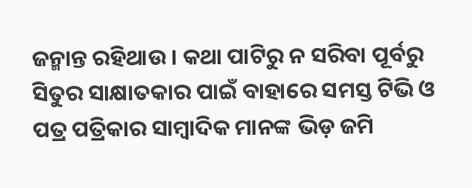ଜନ୍ମାନ୍ତ ରହିଥାଉ । କଥା ପାଟିରୁ ନ ସରିବା ପୂର୍ବରୁ ସିତୁର ସାକ୍ଷାତକାର ପାଇଁ ବାହାରେ ସମସ୍ତ ଟିଭି ଓ ପତ୍ର ପତ୍ରିକାର ସାମ୍ବାଦିକ ମାନଙ୍କ ଭିଡ଼ ଜମି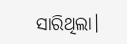ସାରିଥିଲା।